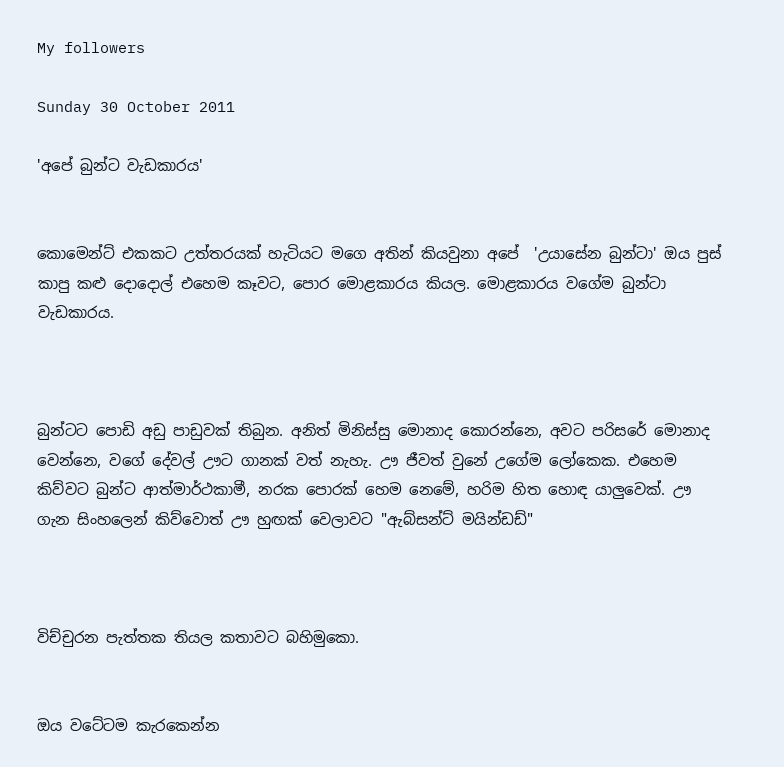My followers

Sunday 30 October 2011

'අපේ බුන්ට වැඩකාරය'


කොමෙන්ට් එකකට උත්තරයක් හැටියට මගෙ අතින් කියවුනා අපේ  'උයාසේන බුන්ටා' ඔය පුස් කාපු කළු දොදොල් එහෙම කෑවට, පොර මොළකාරය කියල. මොළකාරය වගේම බුන්ටා වැඩකාරය.



බුන්ටට පොඩි අඩු පාඩුවක් තිබුන. අනිත් මිනිස්සු මොනාද කොරන්නෙ, අවට පරිසරේ මොනාද වෙන්නෙ, වගේ දේවල් ඌට ගානක් වත් නැහැ. ඌ ජීවත් වුනේ උගේම ලෝකෙක. එහෙම කිව්වට බුන්ට ආත්මාර්ථකාමී, නරක පොරක් හෙම නෙමේ, හරිම හිත හොඳ යාලුවෙක්. ඌ ගැන සිංහලෙන් කිව්වොත් ඌ හුඟක් වෙලාවට "ඇබ්සන්ට් මයින්ඩඩ්"



විච්චුරන පැත්තක තියල කතාවට බහිමුකො.


ඔය වටේටම කැරකෙන්න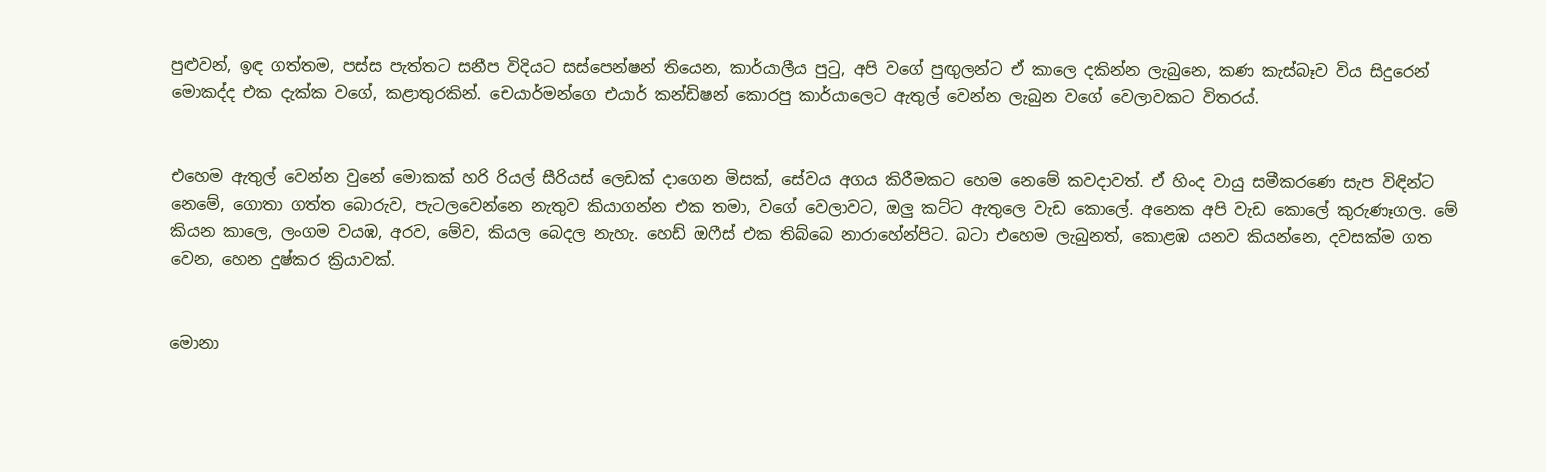පුළුවන්, ඉඳ ගත්තම, පස්ස පැත්තට සනීප විදියට සස්පෙන්ෂන් තියෙන, කාර්යාලීය පුටු, අපි වගේ පුඟුලන්ට ඒ කාලෙ දකින්න ලැබුනෙ, කණ කැස්බෑව විය සිදුරෙන් මොකද්ද එක දැක්ක වගේ, කළාතුරකින්. චෙයාර්මන්ගෙ එයාර් කන්ඩිෂන් කොරපු කාර්යාලෙට ඇතුල් වෙන්න ලැබුන වගේ වෙලාවකට විතරය්.


එහෙම ඇතුල් වෙන්න වුනේ මොකක් හරි රියල් සීරියස් ලෙඩක් දාගෙන මිසක්, සේවය අගය කිරීමකට හෙම නෙමේ කවදාවත්. ඒ හිංද වායු සමීකරණෙ සැප විඳින්ට නෙමේ, ගොතා ගත්ත බොරුව, පැටලවෙන්නෙ නැතුව කියාගන්න එක තමා, වගේ වෙලාවට, ඔලු කට්ට ඇතුලෙ වැඩ කොලේ. අනෙක අපි වැඩ කොලේ කුරුණෑගල. මේ කියන කාලෙ, ලංගම වයඹ, අරව, මේව, කියල බෙදල නැහැ. හෙඩ් ඔෆීස් එක තිබ්බෙ නාරාහේන්පිට. බටා එහෙම ලැබුනත්, කොළඹ යනව කියන්නෙ, දවසක්ම ගත වෙන, හෙන දුෂ්කර ක්‍රියාවක්.


මොනා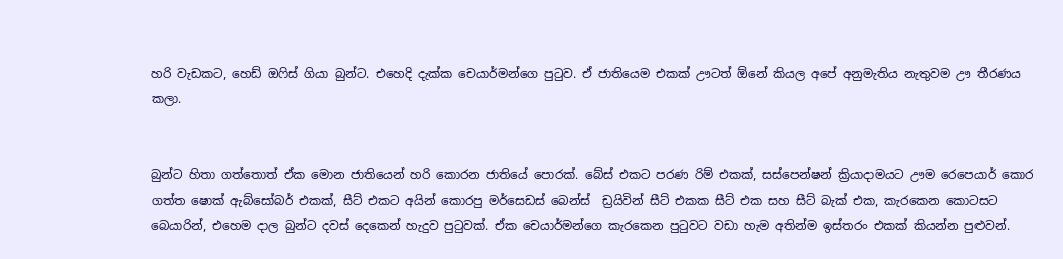හරි වැඩකට, හෙඩ් ඔෆිස් ගියා බුන්ට. එහෙදි දැක්ක චෙයාර්මන්ගෙ පුටුව. ඒ ජාතියෙම එකක් ඌටත් ඕනේ කියල අපේ අනුමැතිය නැතුවම ඌ තීරණය කලා.


බුන්ට හිතා ගත්තොත් ඒක මොන ජාතියෙන් හරි කොරන ජාතියේ පොරක්. බේස් එකට පරණ රිම් එකක්, සස්පෙන්ෂන් ක්‍රියාදාමයට ඌම රෙපෙයාර් කොර ගත්ත ෂොක් ඇබ්සෝබර් එකක්, සීට් එකට අයින් කොරපු මර්සෙඩස් බෙන්ස්  ඩ්‍රයිවින් සීට් එකක සීට් එක සහ සීට් බැක් එක, කැරකෙන කොටසට බෙයාරින්, එහෙම දාල බුන්ට දවස් දෙකෙන් හැදුව පුටුවක්. ඒක චෙයාර්මන්ගෙ කැරකෙන පුටුවට වඩා හැම අතින්ම ඉස්තරං එකක් කියන්න පුළුවන්.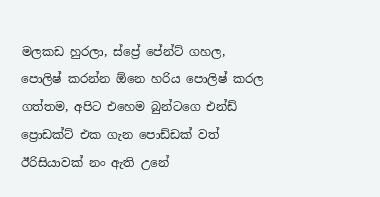මලකඩ හුරලා, ස්ප්‍රේ පේන්ට් ගහල, පොලිෂ් කරන්න ඕනෙ හරිය පොලිෂ් කරල ගත්තම, අපිට එහෙම බුන්ටගෙ එන්ඩ් ප්‍රොඩක්ට් එක ගැන පොඩ්ඩක් වත් ඊරිසියාවක් නං ඇති උනේ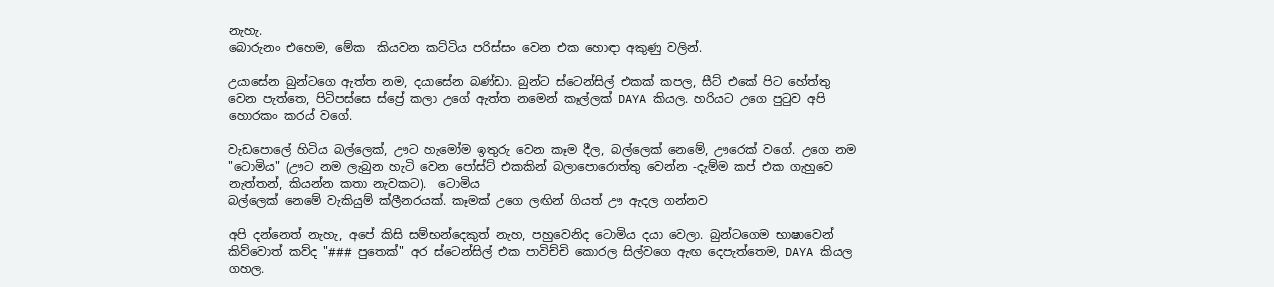නැහැ.
බොරුනං එහෙම, මේක  කියවන කට්ටිය පරිස්සං වෙන එක හොඳා අකුණු වලින්.

උයාසේන බුන්ටගෙ ඇත්ත නම, දයාසේන බණ්ඩා. බුන්ට ස්ටෙන්සිල් එකක් කපල, සීට් එකේ පිට හේත්තු වෙන පැත්තෙ, පිටිපස්සෙ ස්ප්‍රේ කලා උගේ ඇත්ත නමෙන් කෑල්ලක් DAYA කියල. හරියට උගෙ පුටුව අපි හොරකං කරය් වගේ.

වැඩපොලේ හිටිය බල්ලෙක්, ඌට හැමෝම ඉතුරු වෙන කෑම දීල, බල්ලෙක් නෙමේ, ඌරෙක් වගේ. උගෙ නම "ටොමිය" (ඌට නම ලැබුන හැටි වෙන පෝස්ට් එකකින් බලාපොරොත්තු වෙන්න -දැම්ම කප් එක ගැහුවෙ නැත්තන්, කියන්න කතා නැවකට).  ටොමිය
බල්ලෙක් නෙමේ වැකියුම් ක්ලීනරයක්. කෑමක් උගෙ ලඟින් ගියත් ඌ ඇදල ගන්නව

අපි දන්නෙත් නැහැ, අපේ කිසි සම්භන්දෙකුත් නැහ, පහුවෙනිද ටොමිය දයා වෙලා. බුන්ටගෙම භාෂාවෙන් කිව්වොත් කව්ද "### පුතෙක්" අර ස්ටෙන්සිල් එක පාවිච්චි කොරල සිල්වගෙ ඇඟ දෙපැත්තෙම, DAYA කියල ගහල.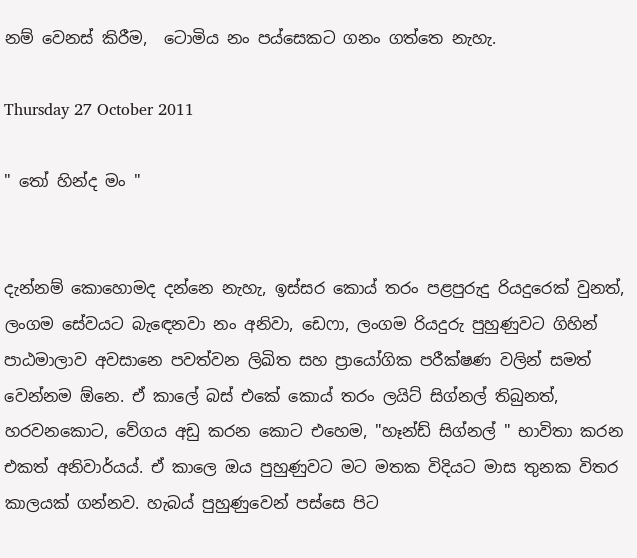නම් වෙනස් කිරීම,  ටොමිය නං පය්සෙකට ගනං ගත්තෙ නැහැ.

Thursday 27 October 2011

" තෝ හින්ද මං "


දැන්නම් කොහොමද දන්නෙ නැහැ, ඉස්සර කොය් තරං පළපුරුදු රියදුරෙක් වුනත්, ලංගම සේවයට බැඳෙනවා නං අනිවා, ඩෙෆා, ලංගම රියදුරු පුහුණුවට ගිහින් පාඨමාලාව අවසානෙ පවත්වන ලිඛිත සහ ප්‍රායෝගික පරීක්ෂණ වලින් සමත් වෙන්නම ඕනෙ. ඒ කාලේ බස් එකේ කොය් තරං ලයිට් සිග්නල් තිබුනත්, හරවනකොට, වේගය අඩු කරන කොට එහෙම, "හෑන්ඩ් සිග්නල් " භාවිතා කරන එකත් අනිවාර්යය්. ඒ කාලෙ ඔය පුහුණුවට මට මතක විදියට මාස තුනක විතර කාලයක් ගන්නව. හැබය් පුහුණුවෙන් පස්සෙ පිට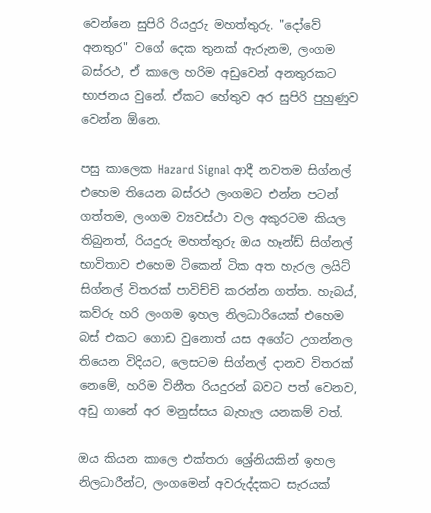වෙන්නෙ සුපිරි රියදුරු මහත්තුරු. "දෝවේ අනතුර" වගේ දෙක තුනක් ඇරුනම, ලංගම බස්රථ, ඒ කාලෙ හරිම අඩුවෙන් අනතුරකට භාජනය වුනේ. ඒකට හේතුව අර සුපිරි පුහුණුව වෙන්න ඕනෙ.

පසු කාලෙක Hazard Signal ආදී නවතම සිග්නල් එහෙම තියෙන බස්රථ ලංගමට එන්න පටන් ගත්තම, ලංගම ව්‍යවස්ථා වල අකුරටම කියල තිබුනත්, රියදුරු මහත්තුරු ඔය හෑන්ඩ් සිග්නල් භාවිතාව එහෙම ටිකෙන් ටික අත හැරල ලයිට් සිග්නල් විතරක් පාවිච්චි කරන්න ගත්ත. හැබය්, කව්රු හරි ලංගම ඉහල නිලධාරියෙක් එහෙම බස් එකට ගොඩ වුනොත් යස අගේට උගන්නල තියෙන විදියට, ලෙසටම සිග්නල් දානව විතරක් නෙමේ, හරිම විනීත රියදුරන් බවට පත් වෙනව, අඩු ගානේ අර මනුස්සය බැහැල යනකම් වත්.

ඔය කියන කාලෙ එක්තරා ශ්‍රේනියකින් ඉහල නිලධාරීන්ට, ලංගමෙන් අවරුද්දකට සැරයක්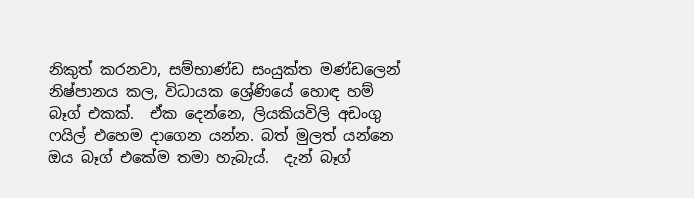නිකුත් කරනවා, සම්භාණ්ඩ සංයුක්ත මණ්ඩලෙන් නිෂ්පානය කල, විධායක ශ්‍රේණියේ හොඳ හම් බෑග් එකක්.  ඒක දෙන්නෙ, ලියකියවිලි අඩංගු ෆයිල් එහෙම දාගෙන යන්න. බත් මුලත් යන්නෙ ඔය බෑග් එකේම තමා හැබැය්.  දැන් බෑග්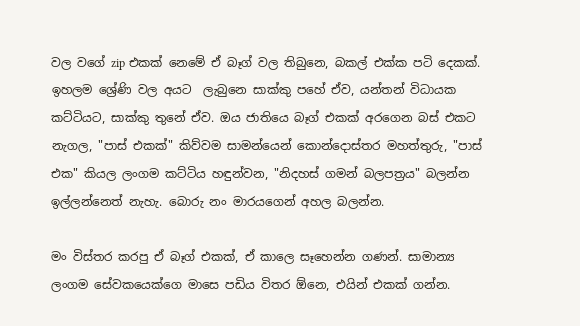වල වගේ zip එකක් නෙමේ ඒ බෑග් වල තිබුනෙ, බකල් එක්ක පටි දෙකක්.  ඉහලම ශ්‍රේණි වල අයට  ලැබුනෙ සාක්කු පහේ ඒව, යන්තන් විධායක කට්ටියට, සාක්කු තුනේ ඒව. ඔය ජාතියෙ බෑග් එකක් අරගෙන බස් එකට නැගල, "පාස් එකක්" කිව්වම සාමන්යෙන් කොන්දොස්තර මහත්තුරු, "පාස් එක" කියල ලංගම කට්ටිය හඳුන්වන, "නිදහස් ගමන් බලපත්‍රය" බලන්න ඉල්ලන්නෙත් නැහැ. බොරු නං මාරයගෙන් අහල බලන්න.

මං විස්තර කරපු ඒ බෑග් එකක්, ඒ කාලෙ සෑහෙන්න ගණන්. සාමාන්‍ය  ලංගම සේවකයෙක්ගෙ මාසෙ පඩිය විතර ඕනෙ, එයින් එකක් ගන්න.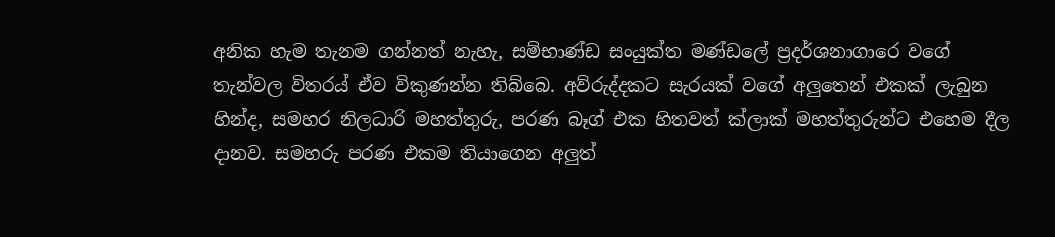අනික හැම තැනම ගන්නත් නැහැ, සම්භාණ්ඩ සංයුක්ත මණ්ඩලේ ප්‍රදර්ශනාගාරෙ වගේ තැන්වල විතරය් ඒව විකුණන්න තිබ්බෙ. අව්රුද්දකට සැරයක් වගේ අලුතෙන් එකක් ලැබුන හින්ද, සමහර නිලධාරි මහත්තුරු, පරණ බෑග් එක හිතවත් ක්ලාක් මහත්තුරුන්ට එහෙම දීල දානව. සමහරු පරණ එකම තියාගෙන අලුත්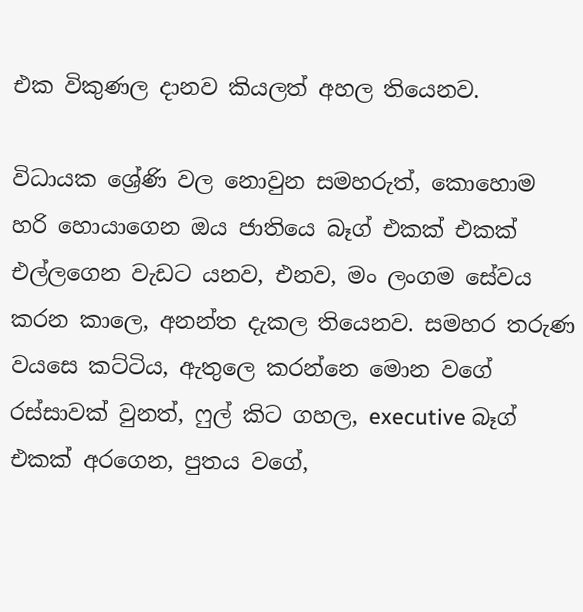එක විකුණල දානව කියලත් අහල තියෙනව.

විධායක ශ්‍රේණි වල නොවුන සමහරුත්, කොහොම හරි හොයාගෙන ඔය ජාතියෙ බෑග් එකක් එකක් එල්ලගෙන වැඩට යනව, එනව, මං ලංගම සේවය කරන කාලෙ, අනන්ත දැකල තියෙනව. සමහර තරුණ වයසෙ කට්ටිය, ඇතුලෙ කරන්නෙ මොන වගේ රස්සාවක් වුනත්, ෆුල් කිට ගහල, executive බෑග් එකක් අරගෙන, පුතය වගේ,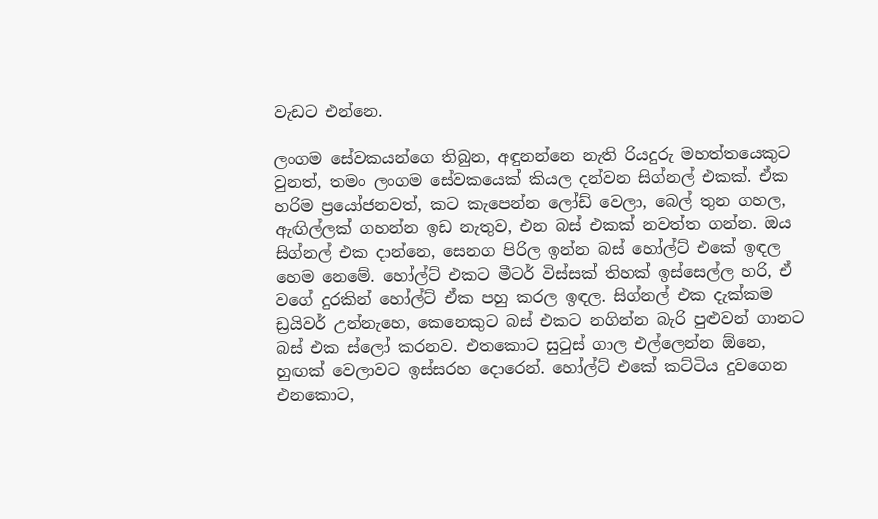වැඩට එන්නෙ.

ලංගම සේවකයන්ගෙ තිබුන, අඳුනන්නෙ නැති රියදුරු මහත්තයෙකුට වුනත්, තමං ලංගම සේවකයෙක් කියල දන්වන සිග්නල් එකක්. ඒක හරිම ප්‍රයෝජනවත්, කට කැපෙන්න ලෝඩ් වෙලා, බෙල් තුන ගහල, ඇඟිල්ලක් ගහන්න ඉඩ නැතුව, එන බස් එකක් නවත්ත ගන්න. ඔය සිග්නල් එක දාන්නෙ, සෙනග පිරිල ඉන්න බස් හෝල්ට් එකේ ඉඳල හෙම නෙමේ. හෝල්ට් එකට මීටර් විස්සක් තිහක් ඉස්සෙල්ල හරි, ඒ වගේ දුරකින් හෝල්ට් ඒක පහු කරල ඉඳල. සිග්නල් එක දැක්කම ඩ්‍රයිවර් උන්නැහෙ, කෙනෙකුට බස් එකට නගින්න බැරි පුළුවන් ගානට බස් එක ස්ලෝ කරනව. එතකොට සුටුස් ගාල එල්ලෙන්න ඕනෙ, හුඟක් වෙලාවට ඉස්සරහ දොරෙන්. හෝල්ට් එකේ කට්ටිය දුවගෙන එනකොට,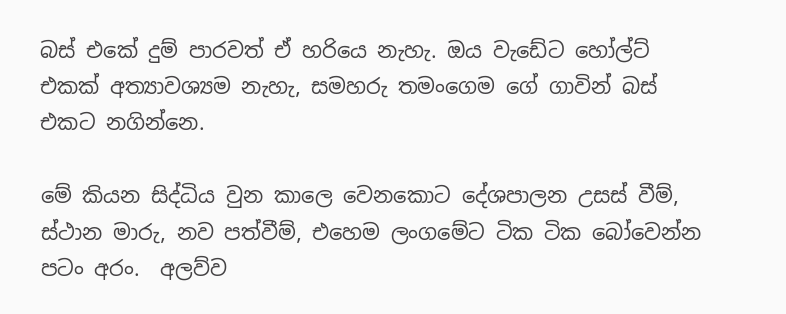බස් එකේ දුම් පාරවත් ඒ හරියෙ නැහැ. ඔය වැඩේට හෝල්ට් එකක් අත්‍යාවශ්‍යම නැහැ, සමහරු තමංගෙම ගේ ගාවින් බස් එකට නගින්නෙ.

මේ කියන සිද්ධිය වුන කාලෙ වෙනකොට දේශපාලන උසස් වීම්, ස්ථාන මාරු, නව පත්වීම්, එහෙම ලංගමේට ටික ටික බෝවෙන්න පටං අරං.  අලව්ව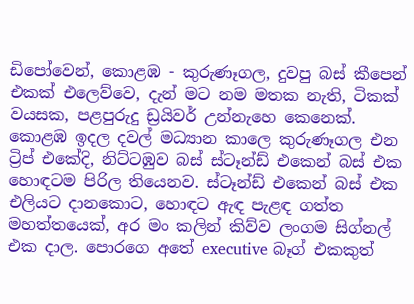ඩිපෝවෙන්, කොළඹ - කුරුණෑගල, දුවපු බස් කීපෙන් එකක් එලෙව්වෙ, දැන් මට නම මතක නැති, ටිකක් වයසක, පළපුරුදු ඩ්‍රයිවර් උන්නැහෙ කෙනෙක්. කොළඹ ඉදල දවල් මධ්‍යාන කාලෙ කුරුණෑගල එන ට්‍රිප් එකේදි, නිට්ටඹුව බස් ස්ටෑන්ඩ් එකෙන් බස් එක හොඳටම පිරිල තියෙනව. ස්ටෑන්ඩ් එකෙන් බස් එක එලියට දානකොට, හොඳට ඇඳ පැළඳ ගත්ත මහත්තයෙක්, අර මං කලින් කිව්ව ලංගම සිග්නල් එක දාල. පොරගෙ අතේ executive බෑග් එකකුත්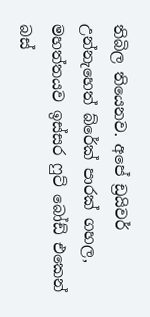තිබිල තියෙනව. අපේ ඩ්‍රයිවර් උන්නැහෙත් බ්රේක් පාරක් ගහල, මහත්තයව ඉස්සර ෆුට් බෝඩ් එකෙන් බස්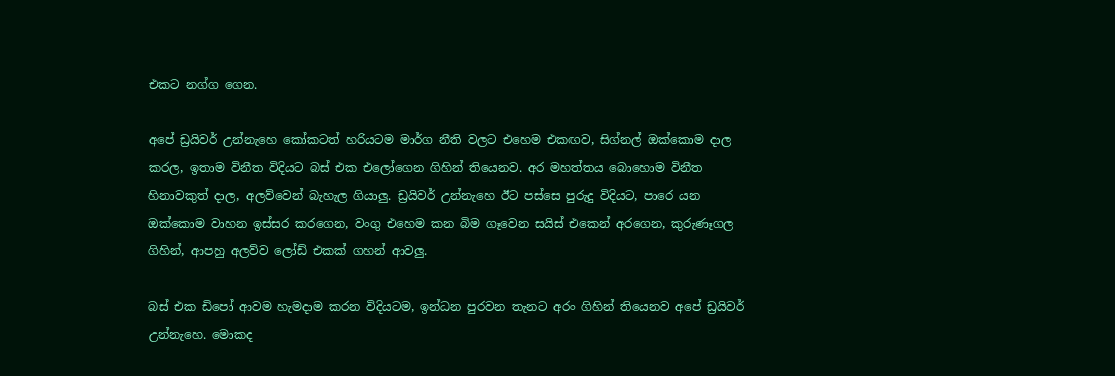එකට නග්ග ගෙන.

අපේ ඩ්‍රයිවර් උන්නැහෙ කෝකටත් හරියටම මාර්ග නීති වලට එහෙම එකඟව, සිග්නල් ඔක්කොම දාල කරල, ඉතාම විනීත විදියට බස් එක එලෝගෙන ගිහින් තියෙනව. අර මහත්තය බොහොම විනීත හිනාවකුත් දාල, අලව්වෙන් බැහැල ගියාලු. ඩ්‍රයිවර් උන්නැහෙ ඊට පස්සෙ පුරුදු විදියට, පාරෙ යන ඔක්කොම වාහන ඉස්සර කරගෙන, වංගු එහෙම කන බිම ගෑවෙන සයිස් එකෙන් අරගෙන, කුරුණෑගල ගිහින්, ආපහු අලව්ව ලෝඩ් එකක් ගහන් ආවලු.

බස් එක ඩිපෝ ආවම හැමදාම කරන විදියටම, ඉන්ධන පුරවන තැනට අරං ගිහින් තියෙනව අපේ ඩ්‍රයිවර් උන්නැහෙ. මොකද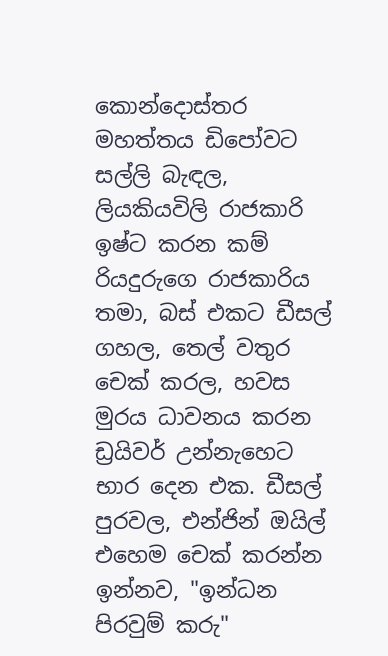කොන්දොස්තර මහත්තය ඩිපෝවට සල්ලි බැඳල, ලියකියවිලි රාජකාරි ඉෂ්ට කරන කම් රියදුරුගෙ රාජකාරිය තමා, බස් එකට ඩීසල් ගහල, තෙල් වතුර චෙක් කරල, හවස මුරය ධාවනය කරන ඩ්‍රයිවර් උන්නැහෙට භාර දෙන එක. ඩීසල් පුරවල, එන්ජින් ඔයිල් එහෙම චෙක් කරන්න ඉන්නව, "ඉන්ධන පිරවුම් කරු"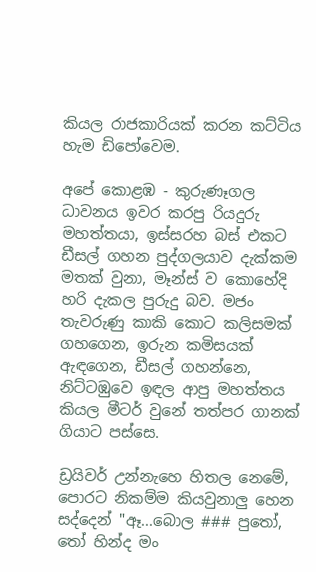කියල රාජකාරියක් කරන කට්ටිය හැම ඩිපෝවෙම.

අපේ කොළඹ - කුරුණෑගල ධාවනය ඉවර කරපු රියදුරු මහත්තයා, ඉස්සරහ බස් එකට ඩීසල් ගහන පුද්ගලයාව දැක්කම මතක් වුනා, මෑන්ස් ව කොහේදි හරි දැකල පුරුදු බව. මජං තැවරුණු කාකි කොට කලිසමක් ගහගෙන, ඉරුන කමිසයක් ඇඳගෙන, ඩීසල් ගහන්නෙ, නිට්ටඹුවෙ ඉඳල ආපු මහත්තය කියල මීටර් වුනේ තත්පර ගානක් ගියාට පස්සෙ.

ඩ්‍රයිවර් උන්නැහෙ හිතල නෙමේ, පොරට නිකම්ම කියවුනාලු හෙන සද්දෙන් "ඈ...බොල ### පුතෝ, තෝ හින්ද මං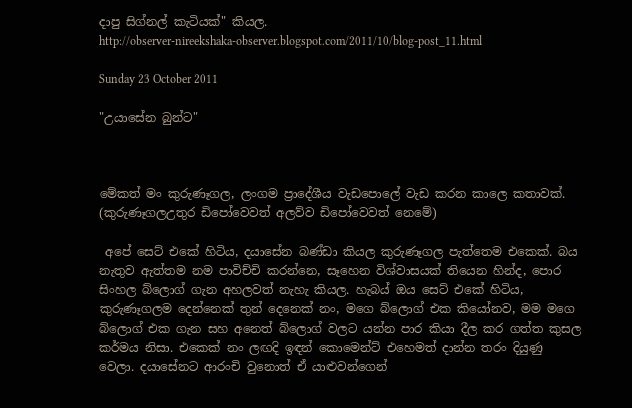දාපු සිග්නල් කැටියක්" කියල.
http://observer-nireekshaka-observer.blogspot.com/2011/10/blog-post_11.html

Sunday 23 October 2011

"උයාසේන බුන්ට"



මේකත් මං කුරුණෑගල, ලංගම ප්‍රාදේශීය වැඩපොලේ වැඩ කරන කාලෙ කතාවක්. (කුරුණෑගලඋතුර ඩිපෝවෙවත් අලව්ව ඩිපෝවෙවත් නෙමේ)

 අපේ සෙට් එකේ හිටිය, දයාසේන බණ්ඩා කියල කුරුණෑගල පැත්තෙම එකෙක්. බය නැතුව ඇත්තම නම පාවිච්චි කරන්නෙ, සෑහෙන විශ්වාසයක් තියෙන හින්ද, පොර සිංහල බ්ලොග් ගැන අහලවත් නැහැ කියල. හැබය් ඔය සෙට් එකේ හිටිය, කුරුණෑගලම දෙන්නෙක් තුන් දෙනෙක් නං, මගෙ බ්ලොග් එක කියෝනව, මම මගෙ බ්ලොග් එක ගැන සහ අනෙත් බ්ලොග් වලට යන්න පාර කියා දීල කර ගත්ත කුසල කර්මය නිසා. එකෙක් නං ලඟදි ඉඳන් කොමෙන්ට් එහෙමත් දාන්න තරං දියුණු වෙලා. දයාසේනට ආරංචි වුනොත් ඒ යාළුවන්ගෙන්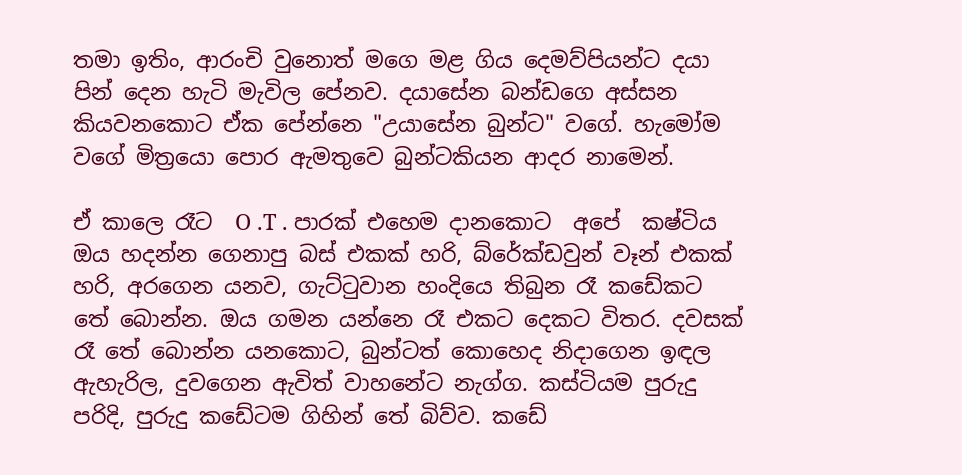තමා ඉතිං, ආරංචි වුනොත් මගෙ මළ ගිය දෙමව්පියන්ට දයා පින් දෙන හැටි මැවිල පේනව. දයාසේන බන්ඩගෙ අස්සන කියවනකොට ඒක පේන්නෙ "උයාසේන බුන්ට" වගේ. හැමෝම වගේ මිත්‍රයො පොර ඇමතුවෙ බුන්ටකියන ආදර නාමෙන්.

ඒ කාලෙ රෑට  O .T . පාරක් එහෙම දානකොට  අපේ  කෂ්ටිය ඔය හදන්න ගෙනාපු බස් එකක් හරි, බ්රේක්ඩවුන් වෑන් එකක් හරි, අරගෙන යනව, ගැට්ටුවාන හංදියෙ තිබුන රෑ කඩේකට තේ බොන්න. ඔය ගමන යන්නෙ රෑ එකට දෙකට විතර. දවසක් රෑ තේ බොන්න යනකොට, බුන්ටත් කොහෙද නිදාගෙන ඉඳල ඇහැරිල, දුවගෙන ඇවිත් වාහනේට නැග්ග. කස්ටියම පුරුදු පරිදි, පුරුදු කඩේටම ගිහින් තේ බිව්ව. කඩේ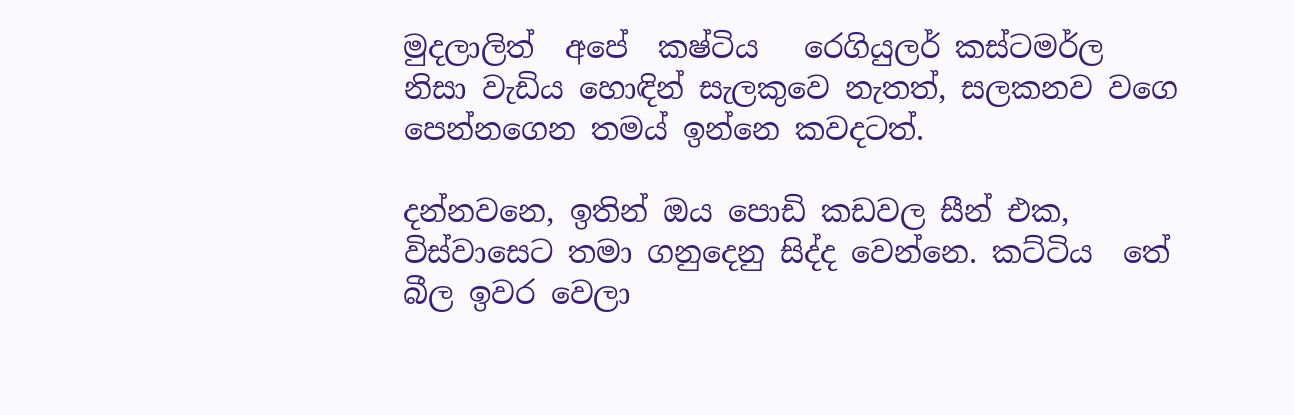මුදලාලිත්  අපේ  කෂ්ටිය   රෙගියුලර් කස්ටමර්ල නිසා වැඩිය හොඳින් සැලකුවෙ නැතත්, සලකනව වගෙ පෙන්නගෙන තමය් ඉන්නෙ කවදටත්.

දන්නවනෙ, ඉතින් ඔය පොඩි කඩවල සීන් එක, විස්වාසෙට තමා ගනුදෙනු සිද්ද වෙන්නෙ. කට්ටිය  තේ බීල ඉවර වෙලා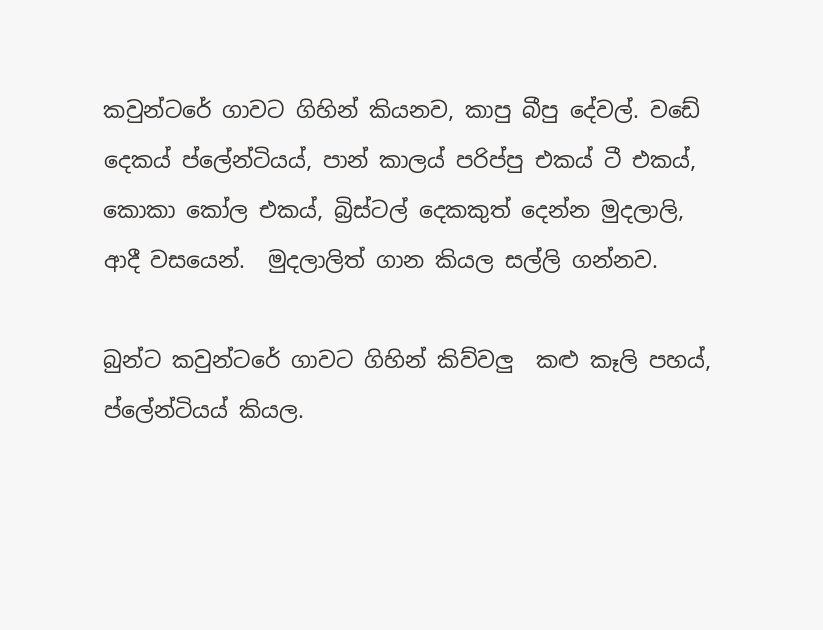කවුන්ටරේ ගාවට ගිහින් කියනව, කාපු බීපු දේවල්. වඩේ දෙකය් ප්ලේන්ටියය්, පාන් කාලය් පරිප්පු එකය් ටී එකය්, කොකා කෝල එකය්, බ්‍රිස්ටල් දෙකකුත් දෙන්න මුදලාලි, ආදී වසයෙන්.  මුදලාලිත් ගාන කියල සල්ලි ගන්නව.

බුන්ට කවුන්ටරේ ගාවට ගිහින් කිව්වලු  කළු කෑලි පහය්, ප්ලේන්ටියය් කියල.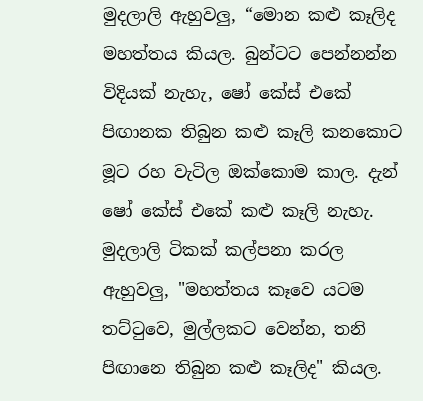මුදලාලි ඇහුවලු, “මොන කළු කෑලිද මහත්තය කියල. බුන්ටට පෙන්නන්න විදියක් නැහැ, ෂෝ කේස් එකේ පිඟානක තිබුන කළු කෑලි කනකොට මූට රහ වැටිල ඔක්කොම කාල. දැන් ෂෝ කේස් එකේ කළු කෑලි නැහැ. මුදලාලි ටිකක් කල්පනා කරල ඇහුවලු, "මහත්තය කෑවෙ යටම තට්ටුවෙ, මුල්ලකට වෙන්න, තනි පිඟානෙ තිබුන කළු කෑලිද" කියල.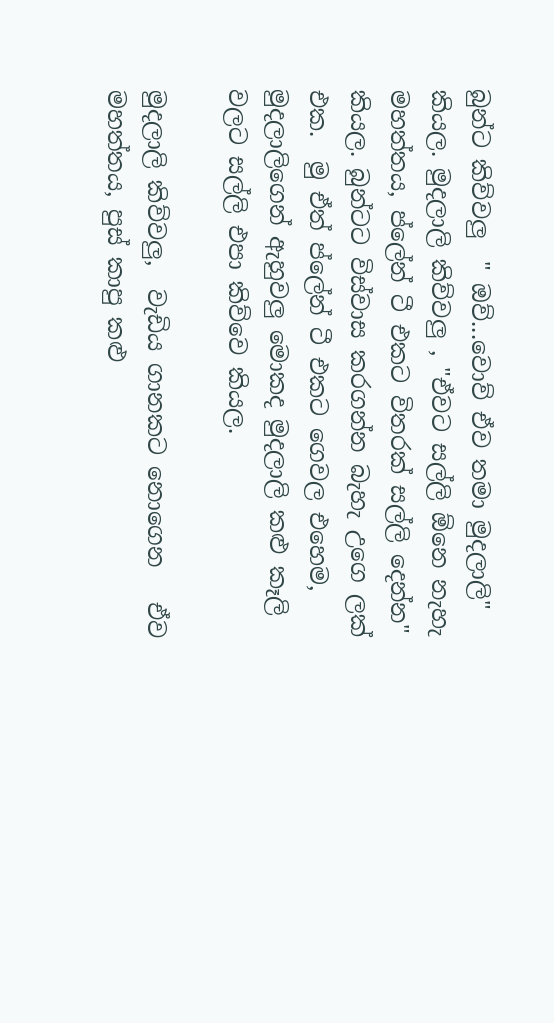බුන්ට කිව්වලු  " ඔව්...වොව් ඒව තමා මුදලාලි" කියල. මුදලාලි කිව්වලු , "ඒවට සල්ලි ඕනෙ නැහැ මහත්තය, ප්ලේන් ටී එකට විතරක් සල්ලි දෙන්න" කියල. බුන්ටට විස්වාස කරගන්න බැහැ උගෙ ලක් එක.  මු ඒත් ප්ලේන් ටී එකට ගෙවල එහෙම, මුදලාලිගෙන් ඇහුවලු මොකද මුදලාලි කළු කෑලි වලට සල්ලි එපා කිව්වෙ කියල.

මුදලාලි කිව්වලු,  වැඩිය ගානකට නොගෙන   ඒව මහත්තය, පුස් කාපු කළු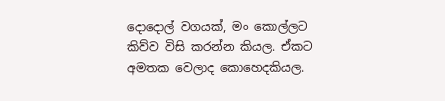දොදොල් වගයක්, මං කොල්ලට කිව්ව විසි කරන්න කියල. ඒකට අමතක වෙලාද කොහෙදකියල.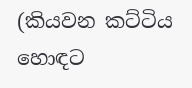(කියවන කට්ටිය හොඳට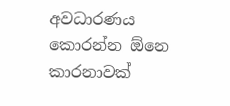අවධාරණය කොරන්න ඕනෙ කාරනාවක්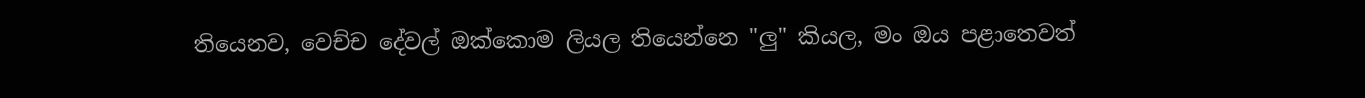තියෙනව, වෙච්ච දේවල් ඔක්කොම ලියල තියෙන්නෙ "ලු" කියල, මං ඔය පළාතෙවත්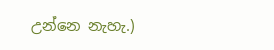උන්නෙ නැහැ.)